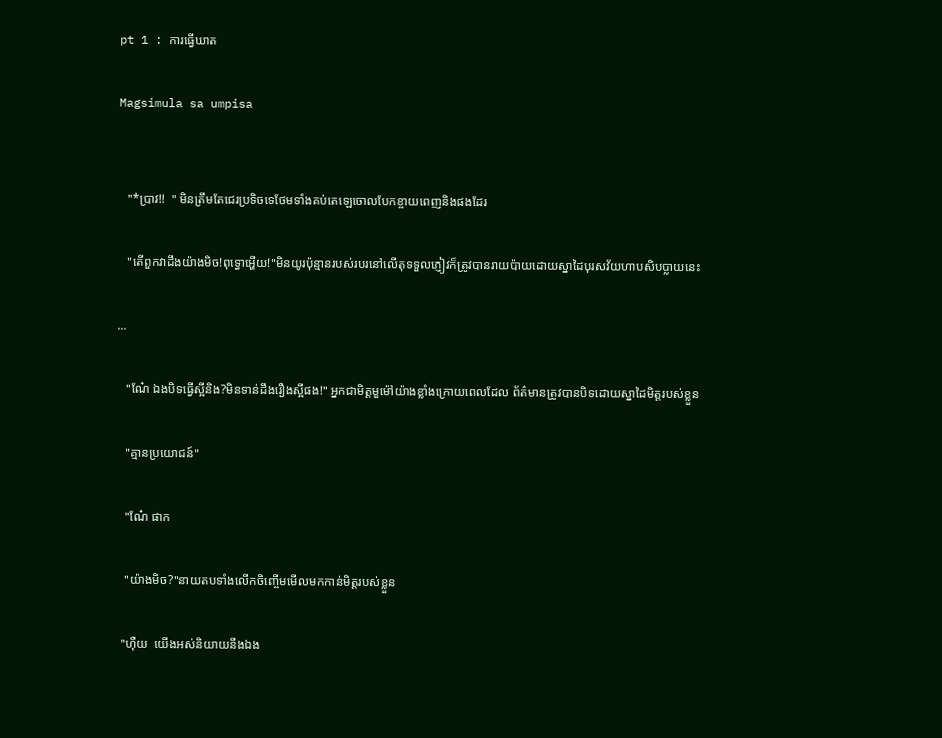pt 1 : ការធ្វើឃាត

Magsimula sa umpisa


   "*ប្រាវ!!  " មិនត្រឹមតែជេរប្រទិចទេថែមទាំងគប់តេឡេចោលបែកខ្ចាយពេញនិងផងដែរ

   "តើពួកវាដឹងយ៉ាងមិច!ពុទ្ធោអ្ហើយ!"មិនយូរប៉ុន្មានរបស់របរនៅលើតុទទួលភ្ញៀវក៏ត្រូវបានរាយប៉ាយដោយស្នាដៃបុរសវ័យហាបសិបប្លាយនេះ

...

   "ណែ៎ ឯងបិទធ្វើស្អីនិង?មិនទាន់ដឹងរឿងស្អីផង!" អ្នកជាមិត្តមួម៉ៅយ៉ាងខ្លាំងក្រោយពេលដែល ព័ត៌មានត្រូវបានបិទដោយស្នាដៃមិត្តរបស់ខ្លួន

   "គ្មានប្រយោជន៍"

   "ណែ៎ ផាក

   "យ៉ាងមិច?"នាយតបទាំងលើកចិញ្ចើមមើលមកកាន់មិត្តរបស់ខ្លួន

  "ហុឺយ  យើងអស់និយាយនឹងឯង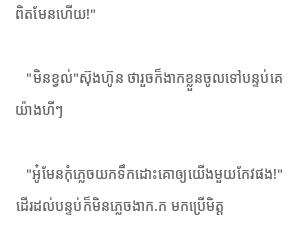ពិតមែនហើយ!"

   "មិនខ្វល់"ស៊ុងហ៊ូន ថារួចក៏ងាកខ្លួនចូលទៅបន្ទប់គេយ៉ាងហីៗ

   "អូ៎មែនកុំភ្លេចយកទឹកដោះគោឲ្យយើងមួយកែវផង!" ដើរដល់បន្ទប់ក៏មិនភ្លេចងាក.ក មកប្រើមិត្ត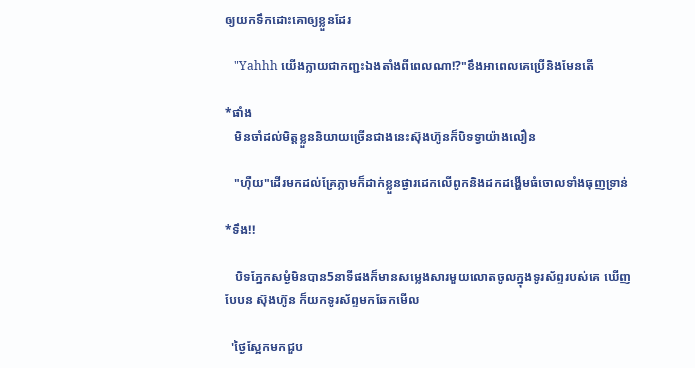ឲ្យយកទឹកដោះគោឲ្យខ្លួនដែរ

   "Yahhh យើងក្លាយជាកញ្ជះឯងតាំងពីពេលណា!?"ខឹងអាពេលគេប្រើនិងមែនតើ

*ផាំង
   មិនចាំដល់មិត្តខ្លួននិយាយច្រើនជាងនេះស៊ុងហ៊ូនក៏បិទទ្វាយ៉ាងលឿន

   "ហុឺយ"ដើរមកដល់គ្រែភ្លាមក៏ដាក់ខ្លួនផ្ងារដេកលើពូកនិងដកដង្ហើមធំចោលទាំងធុញទ្រាន់

*ទឹង!!

   បិទភ្នែកសម្ងំមិនបាន5នាទីផងក៏មានសម្លេងសារមួយលោតចូលក្នុងទូរស័ព្ទរបស់គេ ឃើញបែបន ស៊ុងហ៊ូន ក៏យកទូរស័ព្ទមកឆែកមើល

  'ថ្ងៃស្អែកមកជួប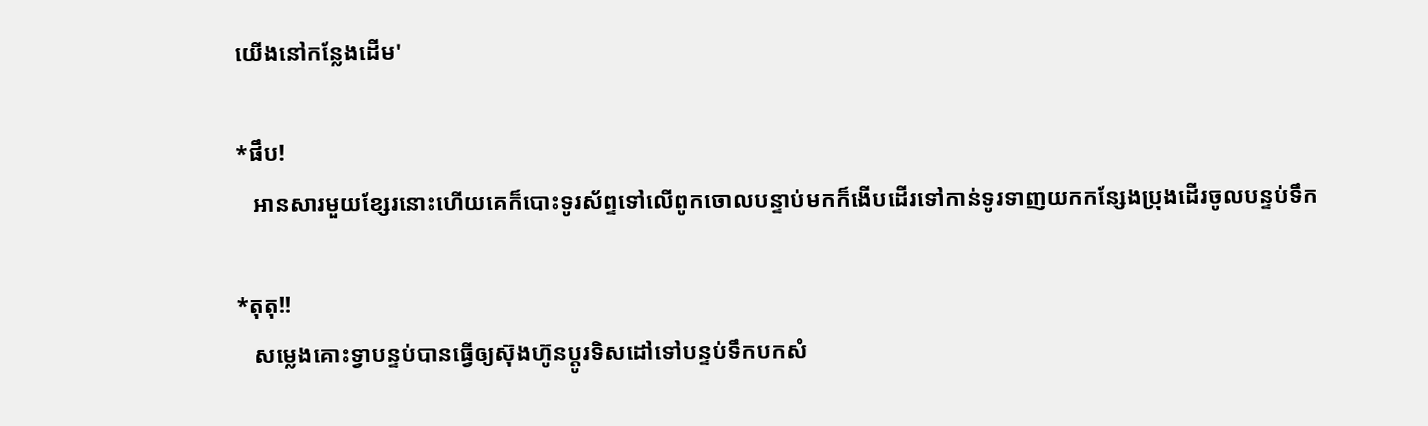យើងនៅកន្លែងដើម'

*ផឹប!
   អានសារមួយខ្សែរនោះហើយគេក៏បោះទូរស័ព្ទទៅលើពូកចោលបន្ទាប់មកក៏ងើបដើរទៅកាន់ទូរទាញយកកន្សែងប្រុងដើរចូលបន្ទប់ទឹក

*តុតុ!!
   សម្លេងគោះទ្វាបន្ទប់បានធ្វើឲ្យស៊ុងហ៊ូនប្តូរទិសដៅទៅបន្ទប់ទឹកបកសំ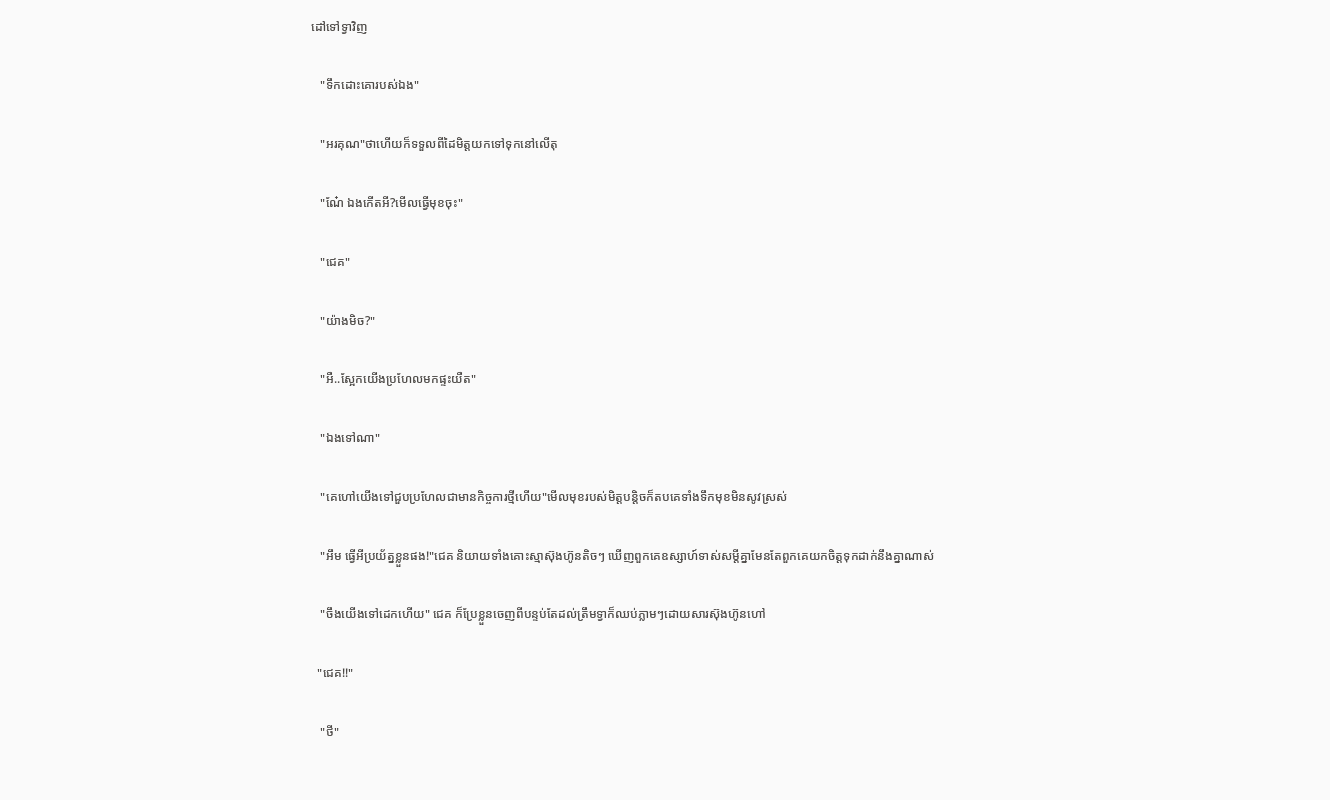ដៅទៅទ្វាវិញ

   "ទឹកដោះគោរបស់ឯង"

   "អរគុណ"ថាហើយក៏ទទួលពីដៃមិត្តយកទៅទុកនៅលើតុ

   "ណែ៎ ឯងកើតអី?មើលធ្វើមុខចុះ"

   "ជេគ"

   "យ៉ាងមិច?"

   "អឺ..ស្អែកយើងប្រហែលមកផ្ទះយឺត"

   "ឯងទៅណា"

   "គេហៅយើងទៅជួបប្រហែលជាមានកិច្ចការថ្មីហើយ"មើលមុខរបស់មិត្តបន្តិចក៏តបគេទាំងទឹកមុខមិនសូវស្រស់

   "អឹម ធ្វើអីប្រយ័ត្នខ្លួនផង!"ជេគ និយាយទាំងគោះស្មាស៊ុងហ៊ូនតិចៗ ឃើញពួកគេឧស្សាហ៍ទាស់សម្តីគ្នាមែនតែពួកគេយកចិត្តទុកដាក់នឹងគ្នាណាស់

   "ចឹងយើងទៅដេកហើយ" ជេគ ក៏ប្រែខ្លួនចេញពីបន្ទប់តែដល់ត្រឹមទ្វាក៏ឈប់ភ្លាមៗដោយសារស៊ុងហ៊ូនហៅ

  "ជេគ!!"

   "ថី"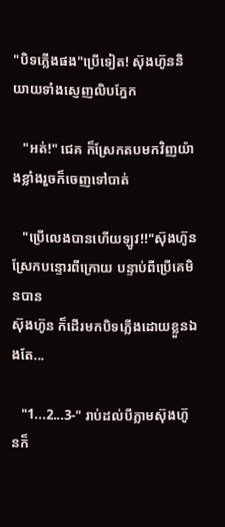"បិទភ្លើងផង"ប្រើទៀត! ស៊ុងហ៊ូននិយាយទាំងស្ញេញលិបភ្នែក

   "អត់!" ជេគ ក៏ស្រែកតបមកវិញយ៉ាងខ្លាំងរួចក៏ចេញទៅបាត់

   "ប្រើលេងបានហើយឡូវ!!"ស៊ុងហ៊ូន ស្រែកបន្ទោរពីក្រោយ បន្ទាប់ពីប្រើគេមិនបាន
ស៊ុងហ៊ូន ក៏ដើរមកបិទភ្លើងដោយខ្លួនឯងតែ...

   "1...2...3-" រាប់ដល់បីភ្លាមស៊ុងហ៊ូនក៏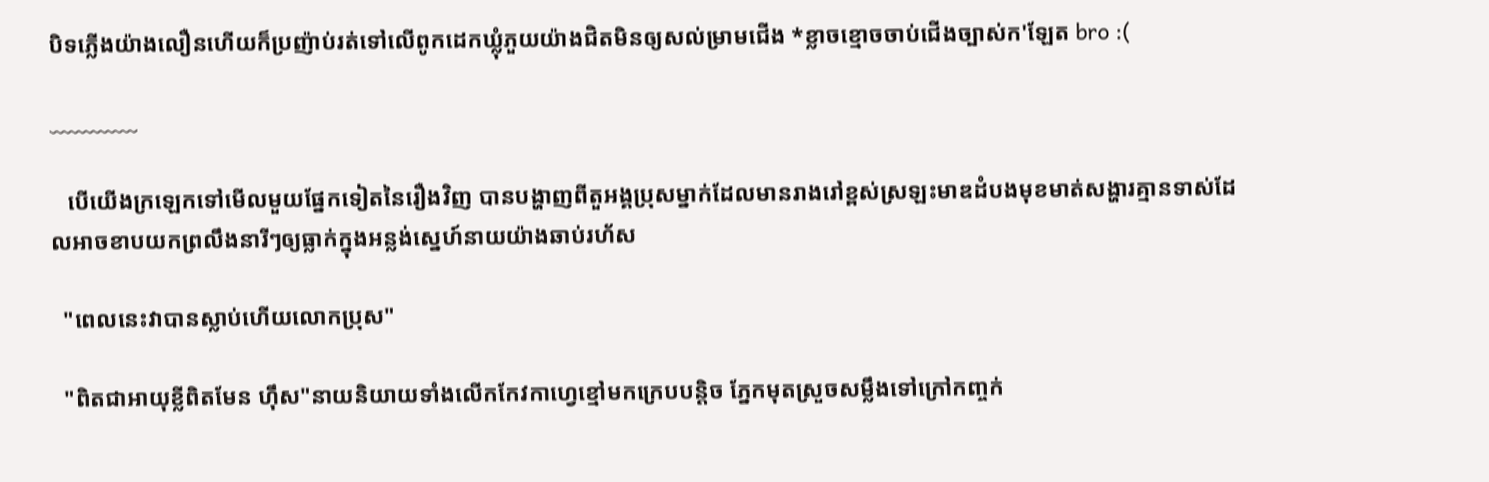បិទភ្លើងយ៉ាងលឿនហើយក៏ប្រញ៉ាប់រត់ទៅលើពូកដេកឃ្លុំភួយយ៉ាងជិតមិនឲ្យសល់ម្រាមជើង *ខ្លាចខ្មោចចាប់ជើងច្បាស់ក'ឡែត bro :(

﹏﹏﹏﹏

   បើយើងក្រឡេកទៅមើលមួយផ្នែកទៀតនៃរឿងវិញ បានបង្ហាញពីតួអង្គប្រុសម្នាក់ដែលមានរាងរៅខ្ពស់ស្រឡះមាឌដំបងមុខមាត់សង្ហារគ្មានទាស់ដែលអាចខាបយកព្រលឹងនារីៗឲ្យធ្លាក់ក្នុងអន្លង់ស្នេហ៍នាយយ៉ាងឆាប់រហ័ស

  "ពេលនេះវាបានស្លាប់ហើយលោកប្រុស"

  "ពិតជាអាយុខ្លីពិតមែន ហុឹស"នាយនិយាយទាំងលើកកែវកាហ្វេខ្មៅមកក្រេបបន្តិច ភ្នែកមុតស្រួចសម្លឹងទៅក្រៅកញ្ចក់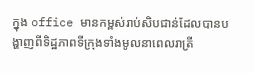ក្នុង office មានកម្ពស់រាប់សិបជាន់ដែលបានបង្ហាញពីទិដ្ឋភាពទីក្រុងទាំងមូលនាពេលរាត្រី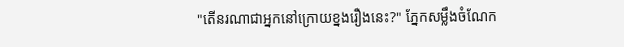"តើនរណាជាអ្នកនៅក្រោយខ្នងរឿងនេះ?" ភ្នែកសម្លឹងចំណែក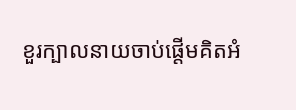ខួរក្បាលនាយចាប់ផ្តើមគិតអំ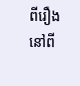ពីរឿងនៅពី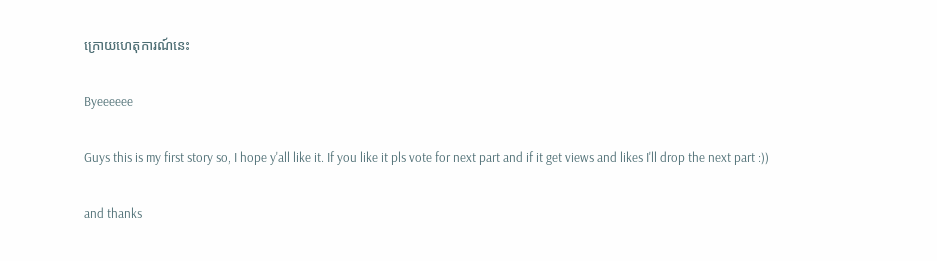ក្រោយហេតុការណ៍នេះ

Byeeeeee

Guys this is my first story so, I hope y'all like it. If you like it pls vote for next part and if it get views and likes I'll drop the next part :))

and thanks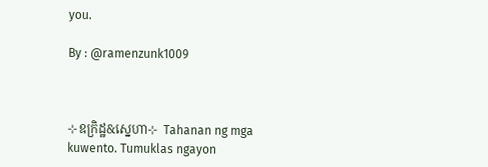you.

By : @ramenzunk1009



⊹ឧក្រិដ្ឋ&ស្នេហា⊹  Tahanan ng mga kuwento. Tumuklas ngayon